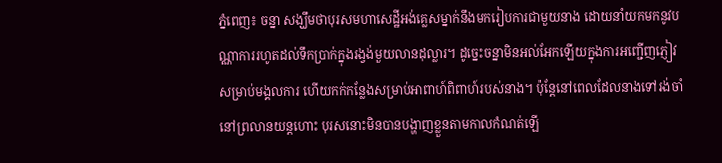ភ្នំពេញ៖ ចន្នា សង្ឃឹមថាបុរសមហាសេដ្ឋីអង់គ្លេសម្នាក់នឹងមករៀបការជាមួយនាង ដោយនាំយកមកនូវបណ្ណាការរហូតដល់ទឹកប្រាក់ក្នុងរង្វង់មួយលានដុល្លារ។ ដូច្នេះចន្នាមិនអល់អែកឡើយក្នុងការអញ្ជើញភ្ញៀវសម្រាប់មង្គលការ ហើយកក់កន្លែងសម្រាប់អាពាហ៍ពិពាហ៍របស់នាង។ ប៉ុន្តែនៅពេលដែលនាងទៅរង់ចាំនៅព្រលានយន្តហោះ បុរសនោះមិនបានបង្ហាញខ្លួនតាមកាលកំណត់ឡើ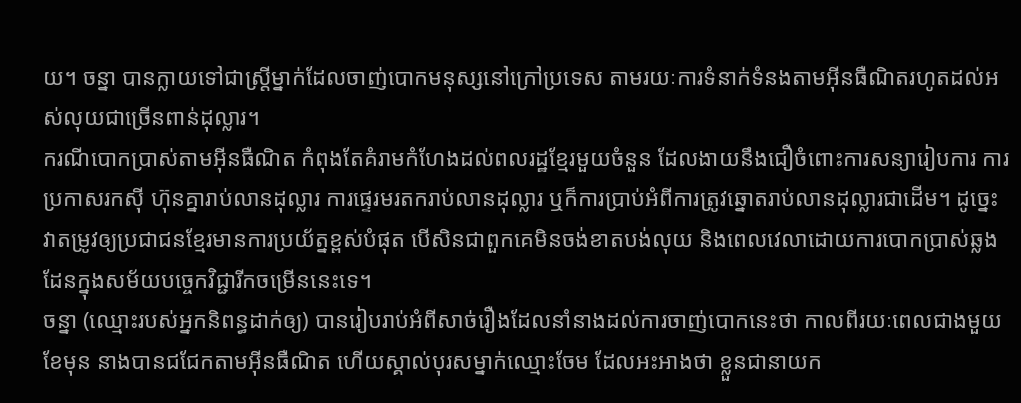យ។ ចន្នា បានក្លាយទៅជាស្ត្រីម្នាក់ដែលចាញ់បោកមនុស្សនៅក្រៅប្រទេស តាមរយៈការទំនាក់ទំនងតាមអ៊ីនធឺណិតរហូតដល់អស់លុយជាច្រើនពាន់ដុល្លារ។
ករណីបោកប្រាស់តាមអ៊ីនធឺណិត កំពុងតែគំរាមកំហែងដល់ពលរដ្ឋខ្មែរមួយចំនួន ដែលងាយនឹងជឿចំពោះការសន្យារៀបការ ការប្រកាសរកស៊ី ហ៊ុនគ្នារាប់លានដុល្លារ ការផ្ទេរមរតករាប់លានដុល្លារ ឬក៏ការប្រាប់អំពីការត្រូវឆ្នោតរាប់លានដុល្លារជាដើម។ ដូច្នេះវាតម្រូវឲ្យប្រជាជនខ្មែរមានការប្រយ័ត្នខ្ពស់បំផុត បើសិនជាពួកគេមិនចង់ខាតបង់លុយ និងពេលវេលាដោយការបោកប្រាស់ឆ្លងដែនក្នុងសម័យបច្ចេកវិជ្ជារីកចម្រើននេះទេ។
ចន្នា (ឈ្មោះរបស់អ្នកនិពន្ធដាក់ឲ្យ) បានរៀបរាប់អំពីសាច់រឿងដែលនាំនាងដល់ការចាញ់បោកនេះថា កាលពីរយៈពេលជាងមួយខែមុន នាងបានជជែកតាមអ៊ីនធឺណិត ហើយស្គាល់បុរសម្នាក់ឈ្មោះចែម ដែលអះអាងថា ខ្លួនជានាយក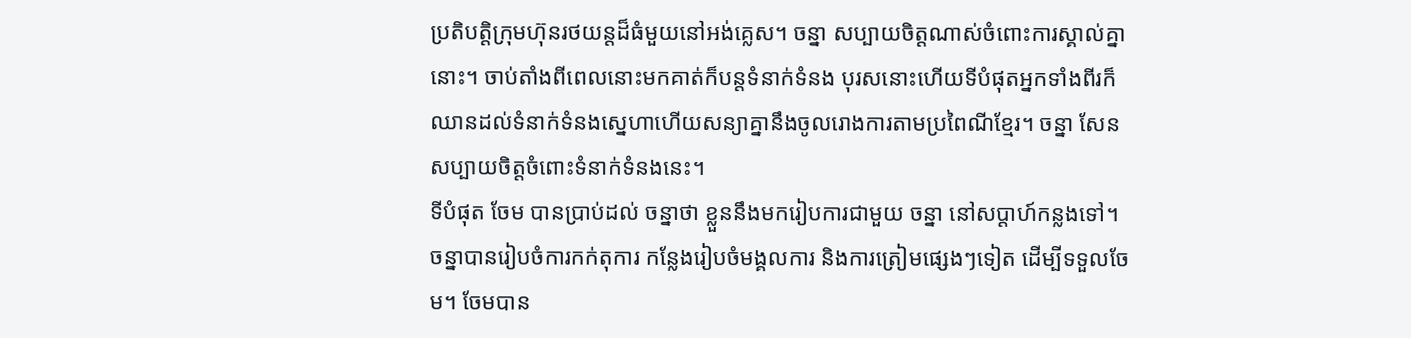ប្រតិបត្តិក្រុមហ៊ុនរថយន្តដ៏ធំមួយនៅអង់គ្លេស។ ចន្នា សប្បាយចិត្តណាស់ចំពោះការស្គាល់គ្នានោះ។ ចាប់តាំងពីពេលនោះមកគាត់ក៏បន្តទំនាក់ទំនង បុរសនោះហើយទីបំផុតអ្នកទាំងពីរក៏ឈានដល់ទំនាក់ទំនងស្នេហាហើយសន្យាគ្នានឹងចូលរោងការតាមប្រពៃណីខ្មែរ។ ចន្នា សែនសប្បាយចិត្តចំពោះទំនាក់ទំនងនេះ។
ទីបំផុត ចែម បានប្រាប់ដល់ ចន្នាថា ខ្លួននឹងមករៀបការជាមួយ ចន្នា នៅសប្ដាហ៍កន្លងទៅ។ ចន្នាបានរៀបចំការកក់តុការ កន្លែងរៀបចំមង្គលការ និងការត្រៀមផ្សេងៗទៀត ដើម្បីទទួលចែម។ ចែមបាន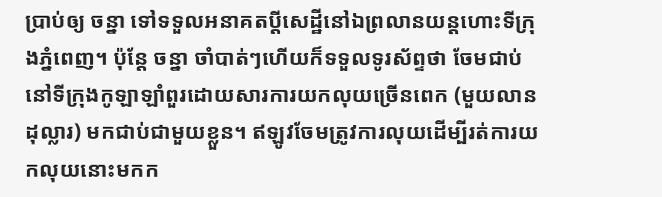ប្រាប់ឲ្យ ចន្នា ទៅទទួលអនាគតប្ដីសេដ្ឋីនៅឯព្រលានយន្ដហោះទីក្រុងភ្នំពេញ។ ប៉ុន្តែ ចន្នា ចាំបាត់ៗហើយក៏ទទួលទូរស័ព្ទថា ចែមជាប់នៅទីក្រុងកូឡាឡាំពួរដោយសារការយកលុយច្រើនពេក (មួយលានដុល្លារ) មកជាប់ជាមួយខ្លួន។ ឥឡូវចែមត្រូវការលុយដើម្បីរត់ការយកលុយនោះមកក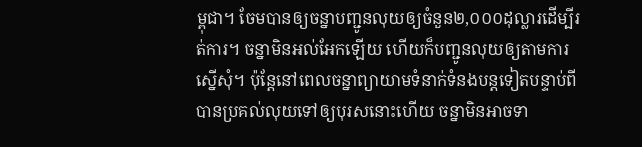ម្ពុជា។ ចែមបានឲ្យចន្នាបញ្ជូនលុយឲ្យចំនួន២,០០០ដុល្លារដើម្បីរត់ការ។ ចន្នាមិនអល់អែកឡើយ ហើយក៏បញ្ជូនលុយឲ្យតាមការស្នើសុំ។ ប៉ុន្តែនៅពេលចន្នាព្យាយាមទំនាក់ទំនងបន្តទៀតបន្ទាប់ពីបានប្រគល់លុយទៅឲ្យបុរសនោះហើយ ចន្នាមិនអាចទា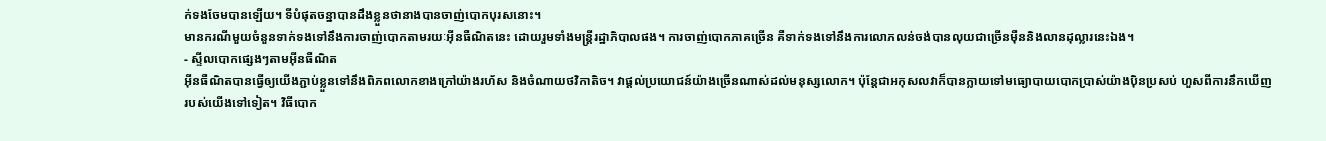ក់ទងចែមបានឡើយ។ ទីបំផុតចន្នាបានដឹងខ្លួនថានាងបានចាញ់បោកបុរសនោះ។
មានករណីមួយចំនួនទាក់ទងទៅនឹងការចាញ់បោកតាមរយៈអ៊ីនធឺណិតនេះ ដោយរួមទាំងមន្ត្រីរដ្ឋាភិបាលផង។ ការចាញ់បោកភាគច្រើន គឺទាក់ទងទៅនឹងការលោភលន់ចង់បានលុយជាច្រើនម៉ឺននិងលានដុល្លារនេះឯង។
- ស្ទីលបោកផ្សេងៗតាមអ៊ីនធឺណិត
អ៊ីនធឺណិតបានធ្វើឲ្យយើងភ្ជាប់ខ្លួនទៅនឹងពិភពលោកខាងក្រៅយ៉ាងរហ័ស និងចំណាយថវិកាតិច។ វាផ្ដល់ប្រយោជន៍យ៉ាងច្រើនណាស់ដល់មនុស្សលោក។ ប៉ុន្តែជាអកុសលវាក៏បានក្លាយទៅមធ្យោបាយបោកប្រាស់យ៉ាងប៉ិនប្រសប់ ហួសពីការនឹកឃើញរបស់យើងទៅទៀត។ វិធីបោក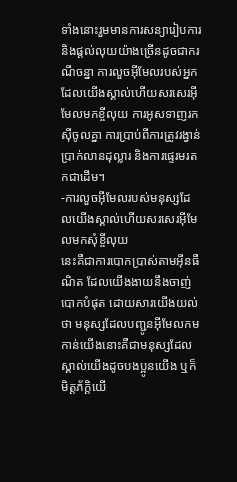ទាំងនោះរួមមានការសន្យារៀបការ និងផ្ដល់លុយយ៉ាងច្រើនដូចជាករណីចន្នា ការលួចអ៊ីមែលរបស់អ្នកដែលយើងស្គាល់ហើយសរសេរអ៊ីមែលមកខ្ចីលុយ ការអូសទាញរកស៊ីចូលគ្នា ការប្រាប់ពីការត្រូវរង្វាន់ប្រាក់លានដុល្លារ និងការផ្ទេរមរតកជាដើម។
-ការលួចអ៊ីមែលរបស់មនុស្សដែលយើងស្គាល់ហើយសរសេរអ៊ីមែលមកសុំខ្ចីលុយ
នេះគឺជាការបោកប្រាស់តាមអ៊ីនធឺណិត ដែលយើងងាយនឹងចាញ់បោកបំផុត ដោយសារយើងយល់ថា មនុស្សដែលបញ្ជូនអ៊ីមែលកមកាន់យើងនោះគឺជាមនុស្សដែលស្គាល់យើងដូចបងប្អូនយើង ឬក៏មិត្តភ័ក្ដិយើ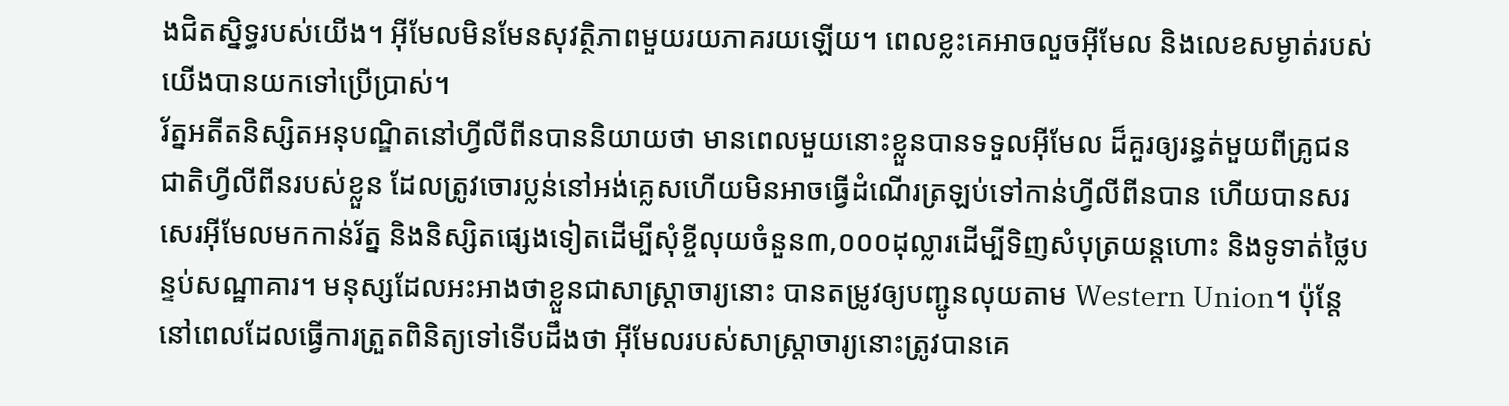ងជិតស្និទ្ធរបស់យើង។ អ៊ីមែលមិនមែនសុវត្ថិភាពមួយរយភាគរយឡើយ។ ពេលខ្លះគេអាចលួចអ៊ីមែល និងលេខសម្ងាត់របស់យើងបានយកទៅប្រើប្រាស់។
រ័ត្នអតីតនិស្សិតអនុបណ្ឌិតនៅហ្វីលីពីនបាននិយាយថា មានពេលមួយនោះខ្លួនបានទទួលអ៊ីមែល ដ៏គួរឲ្យរន្ធត់មួយពីគ្រូជនជាតិហ្វីលីពីនរបស់ខ្លួន ដែលត្រូវចោរប្លន់នៅអង់គ្លេសហើយមិនអាចធ្វើដំណើរត្រឡប់ទៅកាន់ហ្វីលីពីនបាន ហើយបានសរសេរអ៊ីមែលមកកាន់រ័ត្ន និងនិស្សិតផ្សេងទៀតដើម្បីសុំខ្ចីលុយចំនួន៣,០០០ដុល្លារដើម្បីទិញសំបុត្រយន្តហោះ និងទូទាត់ថ្លៃបន្ទប់សណ្ឋាគារ។ មនុស្សដែលអះអាងថាខ្លួនជាសាស្ត្រាចារ្យនោះ បានតម្រូវឲ្យបញ្ជូនលុយតាម Western Union។ ប៉ុន្តែនៅពេលដែលធ្វើការត្រួតពិនិត្យទៅទើបដឹងថា អ៊ីមែលរបស់សាស្ត្រាចារ្យនោះត្រូវបានគេ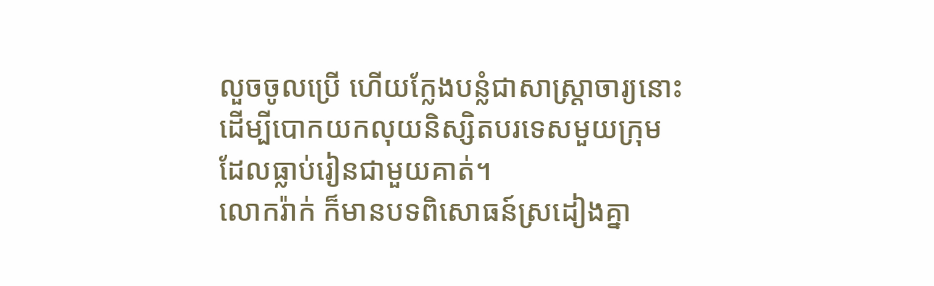លួចចូលប្រើ ហើយក្លែងបន្លំជាសាស្ត្រាចារ្យនោះដើម្បីបោកយកលុយនិស្សិតបរទេសមួយក្រុម ដែលធ្លាប់រៀនជាមួយគាត់។
លោករ៉ាក់ ក៏មានបទពិសោធន៍ស្រដៀងគ្នា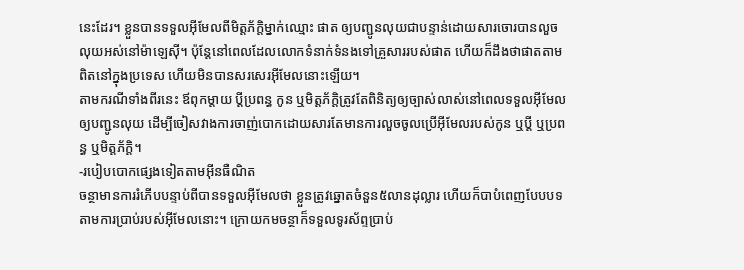នេះដែរ។ ខ្លួនបានទទួលអ៊ីមែលពីមិត្តភ័ក្ដិម្នាក់ឈ្មោះ ផាត ឲ្យបញ្ជូនលុយជាបន្ទាន់ដោយសារចោរបានលួចលុយអស់នៅម៉ាឡេស៊ី។ ប៉ុន្តែនៅពេលដែលលោកទំនាក់ទំនងទៅគ្រួសាររបស់ផាត ហើយក៏ដឹងថាផាតតាមពិតនៅក្នុងប្រទេស ហើយមិនបានសរសេរអ៊ីមែលនោះឡើយ។
តាមករណីទាំងពីរនេះ ឪពុកម្ដាយ ប្ដីប្រពន្ធ កូន ឬមិត្តភ័ក្ដិត្រូវតែពិនិត្យឲ្យច្បាស់លាស់នៅពេលទទួលអ៊ីមែលឲ្យបញ្ជូនលុយ ដើម្បីចៀសវាងការចាញ់បោកដោយសារតែមានការលួចចូលប្រើអ៊ីមែលរបស់កូន ឬប្ដី ឬប្រពន្ធ ឬមិត្តភ័ក្ដិ។
-របៀបបោកផ្សេងទៀតតាមអ៊ីនធឺណិត
ចន្ថាមានការរំភើបបន្ទាប់ពីបានទទួលអ៊ីមែលថា ខ្លួនត្រូវឆ្នោតចំនួន៥លានដុល្លារ ហើយក៏បាបំពេញបែបបទតាមការប្រាប់របស់អ៊ីមែលនោះ។ ក្រោយកមចន្ថាក៏ទទួលទូរស័ព្ទប្រាប់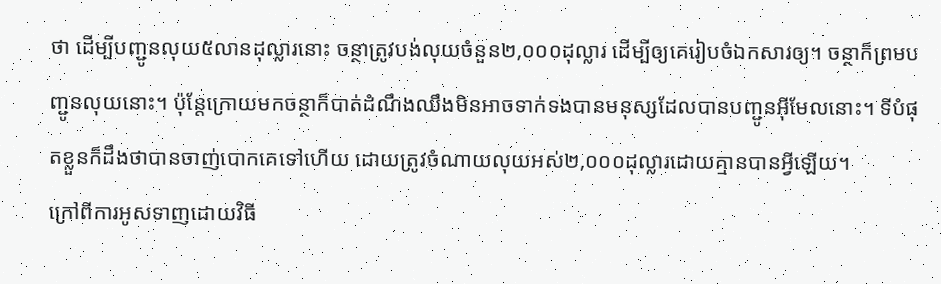ថា ដើម្បីបញ្ជូនលុយ៥លានដុល្លារនោះ ចន្ថាត្រូវបង់លុយចំនួន២,០០០ដុល្លារ ដើម្បីឲ្យគេរៀបចំឯកសារឲ្យ។ ចន្ថាក៏ព្រមបញ្ជូនលុយនោះ។ ប៉ុន្តែក្រោយមកចន្ថាក៏បាត់ដំណឹងឈឹងមិនអាចទាក់ទងបានមនុស្សដែលបានបញ្ជូនអ៊ីមែលនោះ។ ទីបំផុតខ្លួនក៏ដឹងថាបានចាញ់បោកគេទៅហើយ ដោយត្រូវចំណាយលុយអស់២,០០០ដុល្លារដោយគ្មានបានអ្វីឡើយ។
ក្រៅពីការអូសទាញដោយវិធី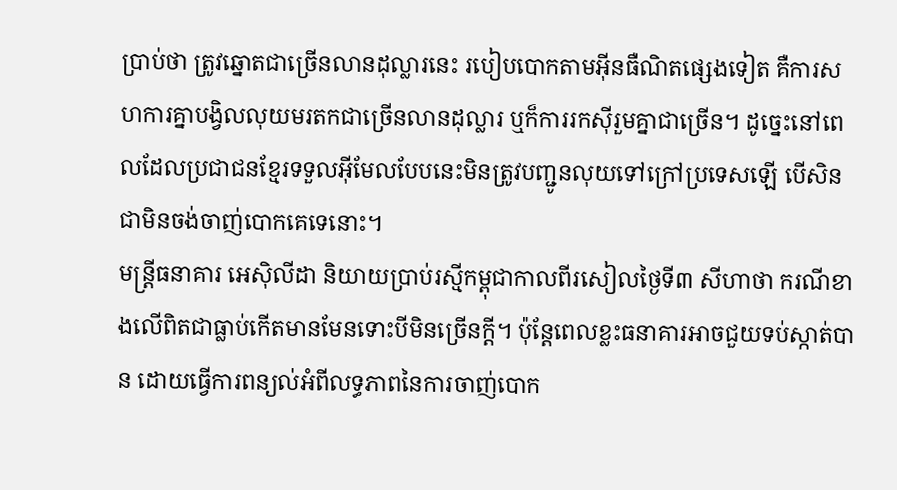ប្រាប់ថា ត្រូវឆ្នោតជាច្រើនលានដុល្លារនេះ របៀបបោកតាមអ៊ីនធឺណិតផ្សេងទៀត គឺការសហការគ្នាបង្វិលលុយមរតកជាច្រើនលានដុល្លារ ឬក៏ការរកស៊ីរួមគ្នាជាច្រើន។ ដូច្នេះនៅពេលដែលប្រជាជនខ្មែរទទួលអ៊ីមែលបែបនេះមិនត្រូវបញ្ជូនលុយទៅក្រៅប្រទេសឡើ បើសិនជាមិនចង់ចាញ់បោកគេទេនោះ។
មន្ត្រីធនាគារ អេស៊ិលីដា និយាយប្រាប់រស្មីកម្ពុជាកាលពីរសៀលថ្ងៃទី៣ សីហាថា ករណីខាងលើពិតជាធ្លាប់កើតមានមែនទោះបីមិនច្រើនក្ដី។ ប៉ុន្តែពេលខ្លះធនាគារអាចជួយទប់ស្កាត់បាន ដោយធ្វើការពន្យល់អំពីលទ្ធភាពនៃការចាញ់បោក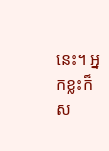នេះ។ អ្នកខ្លះក៏ស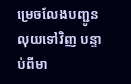ម្រេចលែងបញ្ជូនលុយទៅវិញ បន្ទាប់ពីមា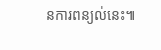នការពន្យល់នេះ៕